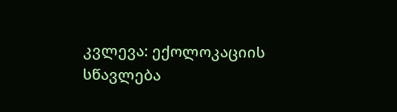კვლევა: ექოლოკაციის სწავლება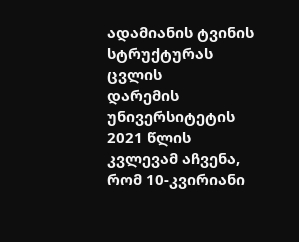ადამიანის ტვინის სტრუქტურას ცვლის
დარემის უნივერსიტეტის 2021 წლის კვლევამ აჩვენა, რომ 10-კვირიანი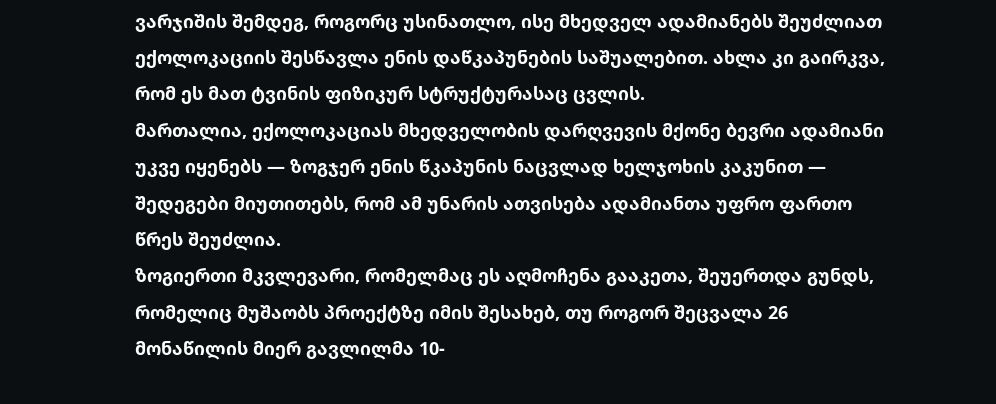ვარჯიშის შემდეგ, როგორც უსინათლო, ისე მხედველ ადამიანებს შეუძლიათ ექოლოკაციის შესწავლა ენის დაწკაპუნების საშუალებით. ახლა კი გაირკვა, რომ ეს მათ ტვინის ფიზიკურ სტრუქტურასაც ცვლის.
მართალია, ექოლოკაციას მხედველობის დარღვევის მქონე ბევრი ადამიანი უკვე იყენებს — ზოგჯერ ენის წკაპუნის ნაცვლად ხელჯოხის კაკუნით — შედეგები მიუთითებს, რომ ამ უნარის ათვისება ადამიანთა უფრო ფართო წრეს შეუძლია.
ზოგიერთი მკვლევარი, რომელმაც ეს აღმოჩენა გააკეთა, შეუერთდა გუნდს, რომელიც მუშაობს პროექტზე იმის შესახებ, თუ როგორ შეცვალა 26 მონაწილის მიერ გავლილმა 10-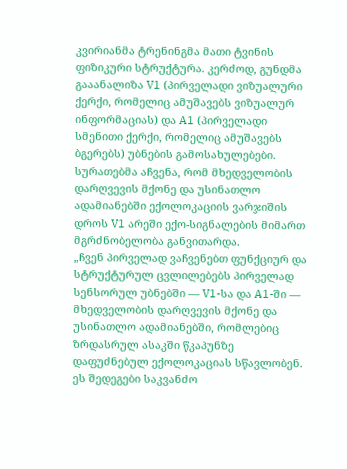კვირიანმა ტრენინგმა მათი ტვინის ფიზიკური სტრუქტურა. კერძოდ, გუნდმა გააანალიზა V1 (პირველადი ვიზუალური ქერქი, რომელიც ამუშავებს ვიზუალურ ინფორმაციას) და A1 (პირველადი სმენითი ქერქი, რომელიც ამუშავებს ბგერებს) უბნების გამოსახულებები.
სურათებმა აჩვენა, რომ მხედველობის დარღვევის მქონე და უსინათლო ადამიანებში ექოლოკაციის ვარჯიშის დროს V1 არეში ექო-სიგნალების მიმართ მგრძნობელობა განვითარდა.
„ჩვენ პირველად ვაჩვენებთ ფუნქციურ და სტრუქტურულ ცვლილებებს პირველად სენსორულ უბნებში — V1-სა და A1-ში — მხედველობის დარღვევის მქონე და უსინათლო ადამიანებში, რომლებიც ზრდასრულ ასაკში წკაპუნზე დაფუძნებულ ექოლოკაციას სწავლობენ. ეს შედეგები საკვანძო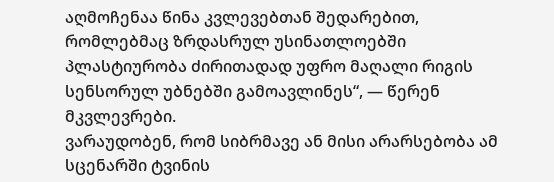აღმოჩენაა წინა კვლევებთან შედარებით, რომლებმაც ზრდასრულ უსინათლოებში პლასტიურობა ძირითადად უფრო მაღალი რიგის სენსორულ უბნებში გამოავლინეს“, — წერენ მკვლევრები.
ვარაუდობენ, რომ სიბრმავე ან მისი არარსებობა ამ სცენარში ტვინის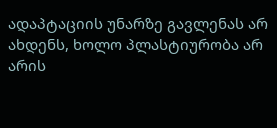ადაპტაციის უნარზე გავლენას არ ახდენს, ხოლო პლასტიურობა არ არის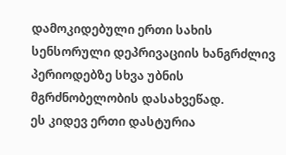დამოკიდებული ერთი სახის სენსორული დეპრივაციის ხანგრძლივ პერიოდებზე სხვა უბნის მგრძნობელობის დასახვეწად.
ეს კიდევ ერთი დასტურია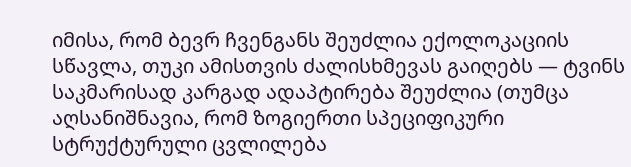იმისა, რომ ბევრ ჩვენგანს შეუძლია ექოლოკაციის სწავლა, თუკი ამისთვის ძალისხმევას გაიღებს — ტვინს საკმარისად კარგად ადაპტირება შეუძლია (თუმცა აღსანიშნავია, რომ ზოგიერთი სპეციფიკური სტრუქტურული ცვლილება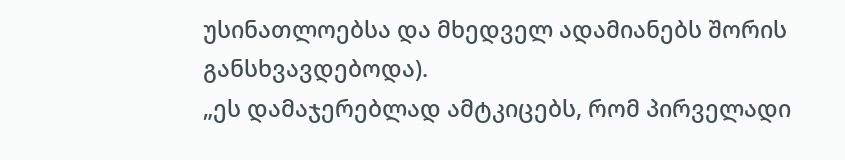უსინათლოებსა და მხედველ ადამიანებს შორის განსხვავდებოდა).
„ეს დამაჯერებლად ამტკიცებს, რომ პირველადი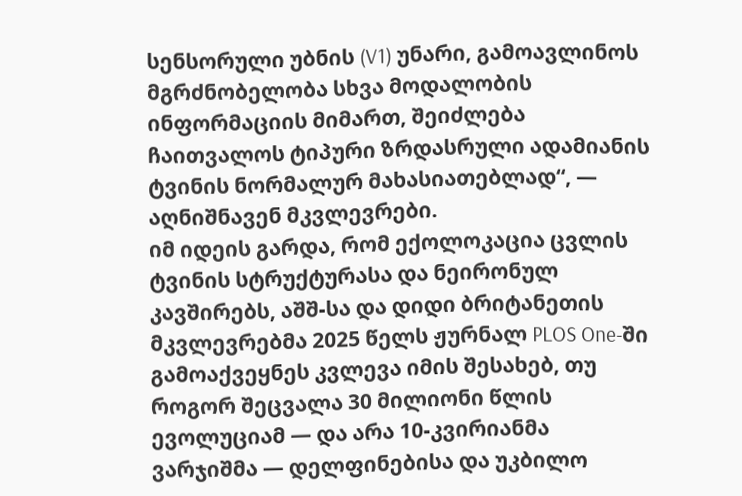სენსორული უბნის (V1) უნარი, გამოავლინოს მგრძნობელობა სხვა მოდალობის ინფორმაციის მიმართ, შეიძლება ჩაითვალოს ტიპური ზრდასრული ადამიანის ტვინის ნორმალურ მახასიათებლად“, — აღნიშნავენ მკვლევრები.
იმ იდეის გარდა, რომ ექოლოკაცია ცვლის ტვინის სტრუქტურასა და ნეირონულ კავშირებს, აშშ-სა და დიდი ბრიტანეთის მკვლევრებმა 2025 წელს ჟურნალ PLOS One-ში გამოაქვეყნეს კვლევა იმის შესახებ, თუ როგორ შეცვალა 30 მილიონი წლის ევოლუციამ — და არა 10-კვირიანმა ვარჯიშმა — დელფინებისა და უკბილო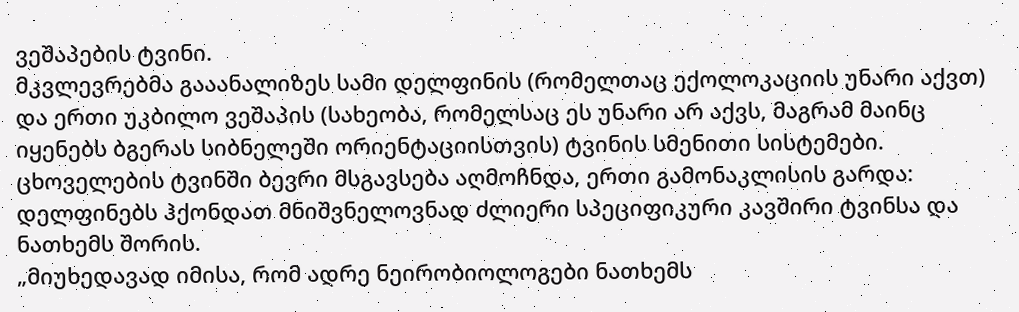ვეშაპების ტვინი.
მკვლევრებმა გააანალიზეს სამი დელფინის (რომელთაც ექოლოკაციის უნარი აქვთ) და ერთი უკბილო ვეშაპის (სახეობა, რომელსაც ეს უნარი არ აქვს, მაგრამ მაინც იყენებს ბგერას სიბნელეში ორიენტაციისთვის) ტვინის სმენითი სისტემები.
ცხოველების ტვინში ბევრი მსგავსება აღმოჩნდა, ერთი გამონაკლისის გარდა: დელფინებს ჰქონდათ მნიშვნელოვნად ძლიერი სპეციფიკური კავშირი ტვინსა და ნათხემს შორის.
„მიუხედავად იმისა, რომ ადრე ნეირობიოლოგები ნათხემს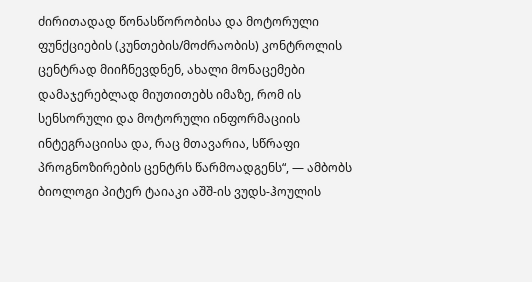ძირითადად წონასწორობისა და მოტორული ფუნქციების (კუნთების/მოძრაობის) კონტროლის ცენტრად მიიჩნევდნენ, ახალი მონაცემები დამაჯერებლად მიუთითებს იმაზე, რომ ის სენსორული და მოტორული ინფორმაციის ინტეგრაციისა და, რაც მთავარია, სწრაფი პროგნოზირების ცენტრს წარმოადგენს“, — ამბობს ბიოლოგი პიტერ ტაიაკი აშშ-ის ვუდს-ჰოულის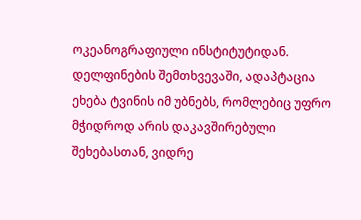ოკეანოგრაფიული ინსტიტუტიდან. დელფინების შემთხვევაში, ადაპტაცია ეხება ტვინის იმ უბნებს, რომლებიც უფრო მჭიდროდ არის დაკავშირებული შეხებასთან, ვიდრე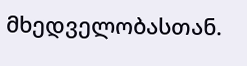მხედველობასთან.